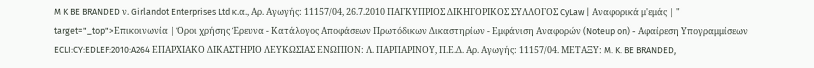M K BE BRANDED ν. Girlandot Enterprises Ltd κ.α., Αρ. Αγωγής: 11157/04, 26.7.2010 ΠΑΓΚΥΠΡΙΟΣ ΔΙΚΗΓΟΡΙΚΟΣ ΣΥΛΛΟΓΟΣ CyLaw | Αναφορικά μ'εμάς | " target="_top">Επικοινωνία | Όροι χρήσης Έρευνα - Κατάλογος Αποφάσεων Πρωτόδικων Δικαστηρίων - Εμφάνιση Αναφορών (Noteup on) - Αφαίρεση Υπογραμμίσεων ECLI:CY:EDLEF:2010:A264 ΕΠΑΡΧΙΑΚΟ ΔΙΚΑΣΤΗΡΙΟ ΛΕΥΚΩΣΙΑΣ ΕΝΩΠΙΟΝ: Λ. ΠΑΡΠΑΡΙΝΟΥ, Π.Ε.Δ. Αρ. Αγωγής: 11157/04. ΜΕΤΑΞΥ: M. K. BE BRANDED,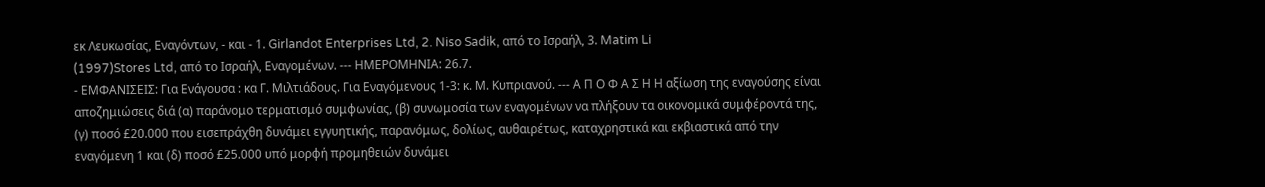εκ Λευκωσίας, Εναγόντων, - και - 1. Girlandot Enterprises Ltd, 2. Niso Sadik, από το Ισραήλ, 3. Matim Li
(1997)Stores Ltd, από το Ισραήλ, Εναγομένων. --- ΗΜΕΡΟΜΗΝΙΑ: 26.7.
- ΕΜΦΑΝΙΣΕΙΣ: Για Ενάγουσα : κα Γ. Μιλτιάδους. Για Εναγόμενους 1-3: κ. Μ. Κυπριανού. --- Α Π Ο Φ Α Σ Η Η αξίωση της εναγούσης είναι αποζημιώσεις διά (α) παράνομο τερματισμό συμφωνίας, (β) συνωμοσία των εναγομένων να πλήξουν τα οικονομικά συμφέροντά της, (γ) ποσό £20.000 που εισεπράχθη δυνάμει εγγυητικής, παρανόμως, δολίως, αυθαιρέτως, καταχρηστικά και εκβιαστικά από την εναγόμενη 1 και (δ) ποσό £25.000 υπό μορφή προμηθειών δυνάμει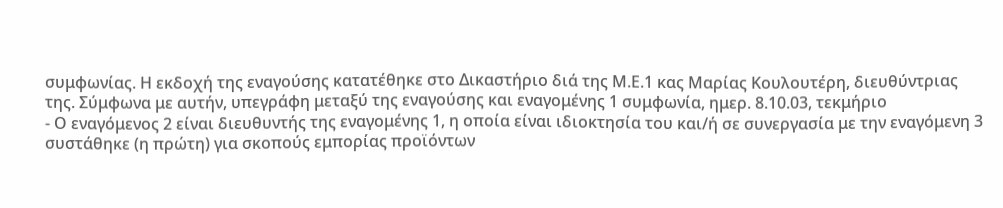συμφωνίας. Η εκδοχή της εναγούσης κατατέθηκε στο Δικαστήριο διά της Μ.Ε.1 κας Μαρίας Κουλουτέρη, διευθύντριας της. Σύμφωνα με αυτήν, υπεγράφη μεταξύ της εναγούσης και εναγομένης 1 συμφωνία, ημερ. 8.10.03, τεκμήριο
- Ο εναγόμενος 2 είναι διευθυντής της εναγομένης 1, η οποία είναι ιδιοκτησία του και/ή σε συνεργασία με την εναγόμενη 3 συστάθηκε (η πρώτη) για σκοπούς εμπορίας προϊόντων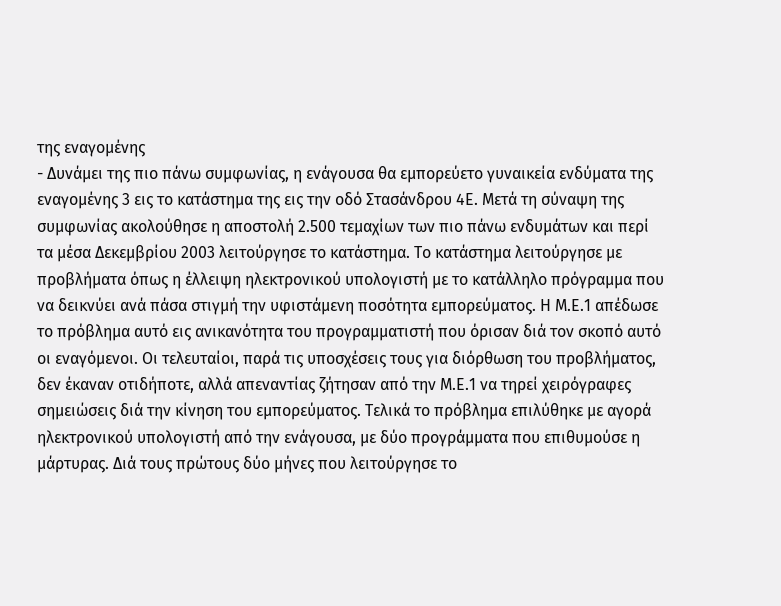της εναγομένης
- Δυνάμει της πιο πάνω συμφωνίας, η ενάγουσα θα εμπορεύετο γυναικεία ενδύματα της εναγομένης 3 εις το κατάστημα της εις την οδό Στασάνδρου 4Ε. Μετά τη σύναψη της συμφωνίας ακολούθησε η αποστολή 2.500 τεμαχίων των πιο πάνω ενδυμάτων και περί τα μέσα Δεκεμβρίου 2003 λειτούργησε το κατάστημα. Το κατάστημα λειτούργησε με προβλήματα όπως η έλλειψη ηλεκτρονικού υπολογιστή με το κατάλληλο πρόγραμμα που να δεικνύει ανά πάσα στιγμή την υφιστάμενη ποσότητα εμπορεύματος. Η Μ.Ε.1 απέδωσε το πρόβλημα αυτό εις ανικανότητα του προγραμματιστή που όρισαν διά τον σκοπό αυτό οι εναγόμενοι. Οι τελευταίοι, παρά τις υποσχέσεις τους για διόρθωση του προβλήματος, δεν έκαναν οτιδήποτε, αλλά απεναντίας ζήτησαν από την Μ.Ε.1 να τηρεί χειρόγραφες σημειώσεις διά την κίνηση του εμπορεύματος. Τελικά το πρόβλημα επιλύθηκε με αγορά ηλεκτρονικού υπολογιστή από την ενάγουσα, με δύο προγράμματα που επιθυμούσε η μάρτυρας. Διά τους πρώτους δύο μήνες που λειτούργησε το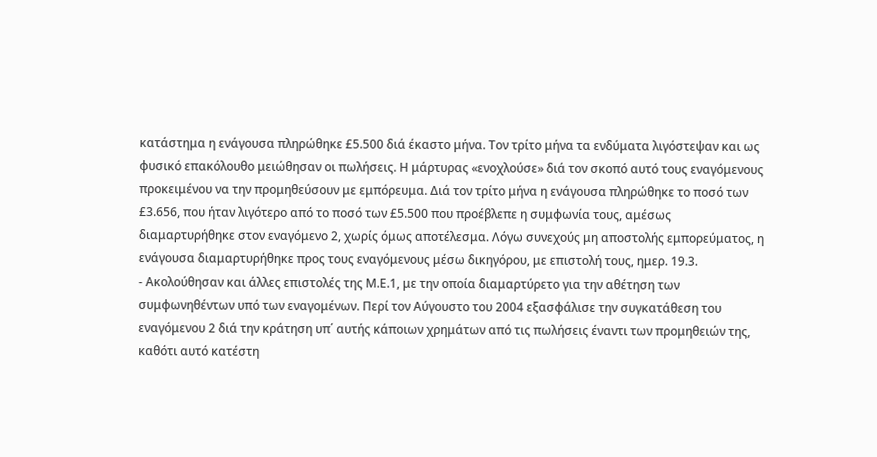κατάστημα η ενάγουσα πληρώθηκε £5.500 διά έκαστο μήνα. Τον τρίτο μήνα τα ενδύματα λιγόστεψαν και ως φυσικό επακόλουθο μειώθησαν οι πωλήσεις. Η μάρτυρας «ενοχλούσε» διά τον σκοπό αυτό τους εναγόμενους προκειμένου να την προμηθεύσουν με εμπόρευμα. Διά τον τρίτο μήνα η ενάγουσα πληρώθηκε το ποσό των £3.656, που ήταν λιγότερο από το ποσό των £5.500 που προέβλεπε η συμφωνία τους, αμέσως διαμαρτυρήθηκε στον εναγόμενο 2, χωρίς όμως αποτέλεσμα. Λόγω συνεχούς μη αποστολής εμπορεύματος, η ενάγουσα διαμαρτυρήθηκε προς τους εναγόμενους μέσω δικηγόρου, με επιστολή τους, ημερ. 19.3.
- Ακολούθησαν και άλλες επιστολές της Μ.Ε.1, με την οποία διαμαρτύρετο για την αθέτηση των συμφωνηθέντων υπό των εναγομένων. Περί τον Αύγουστο του 2004 εξασφάλισε την συγκατάθεση του εναγόμενου 2 διά την κράτηση υπ΄ αυτής κάποιων χρημάτων από τις πωλήσεις έναντι των προμηθειών της, καθότι αυτό κατέστη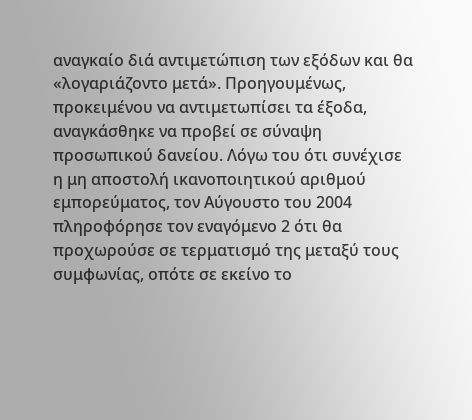αναγκαίο διά αντιμετώπιση των εξόδων και θα «λογαριάζοντο μετά». Προηγουμένως, προκειμένου να αντιμετωπίσει τα έξοδα, αναγκάσθηκε να προβεί σε σύναψη προσωπικού δανείου. Λόγω του ότι συνέχισε η μη αποστολή ικανοποιητικού αριθμού εμπορεύματος, τον Αύγουστο του 2004 πληροφόρησε τον εναγόμενο 2 ότι θα προχωρούσε σε τερματισμό της μεταξύ τους συμφωνίας, οπότε σε εκείνο το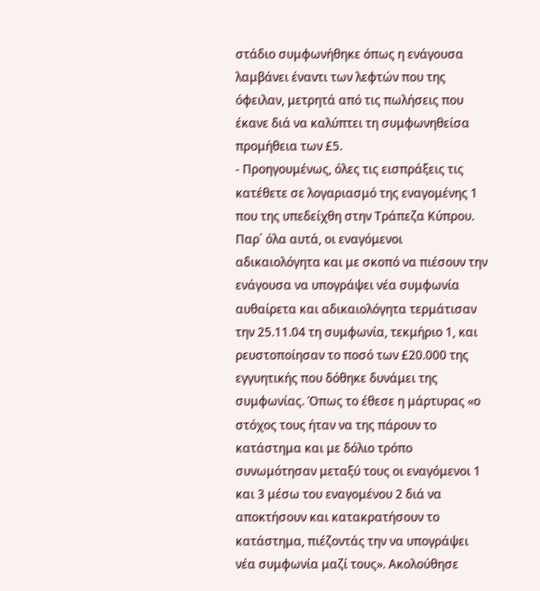στάδιο συμφωνήθηκε όπως η ενάγουσα λαμβάνει έναντι των λεφτών που της όφειλαν, μετρητά από τις πωλήσεις που έκανε διά να καλύπτει τη συμφωνηθείσα προμήθεια των £5.
- Προηγουμένως, όλες τις εισπράξεις τις κατέθετε σε λογαριασμό της εναγομένης 1 που της υπεδείχθη στην Τράπεζα Κύπρου. Παρ΄ όλα αυτά, οι εναγόμενοι αδικαιολόγητα και με σκοπό να πιέσουν την ενάγουσα να υπογράψει νέα συμφωνία αυθαίρετα και αδικαιολόγητα τερμάτισαν την 25.11.04 τη συμφωνία, τεκμήριο 1, και ρευστοποίησαν το ποσό των £20.000 της εγγυητικής που δόθηκε δυνάμει της συμφωνίας. Όπως το έθεσε η μάρτυρας «ο στόχος τους ήταν να της πάρουν το κατάστημα και με δόλιο τρόπο συνωμότησαν μεταξύ τους οι εναγόμενοι 1 και 3 μέσω του εναγομένου 2 διά να αποκτήσουν και κατακρατήσουν το κατάστημα, πιέζοντάς την να υπογράψει νέα συμφωνία μαζί τους». Ακολούθησε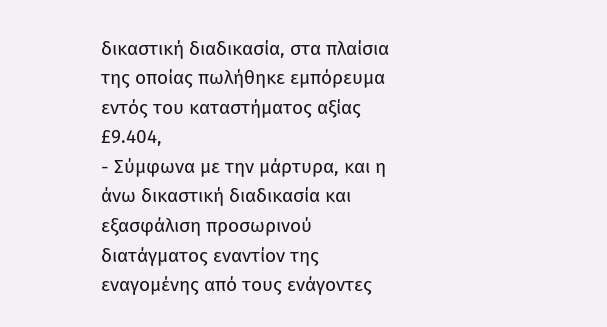δικαστική διαδικασία, στα πλαίσια της οποίας πωλήθηκε εμπόρευμα εντός του καταστήματος αξίας £9.404,
- Σύμφωνα με την μάρτυρα, και η άνω δικαστική διαδικασία και εξασφάλιση προσωρινού διατάγματος εναντίον της εναγομένης από τους ενάγοντες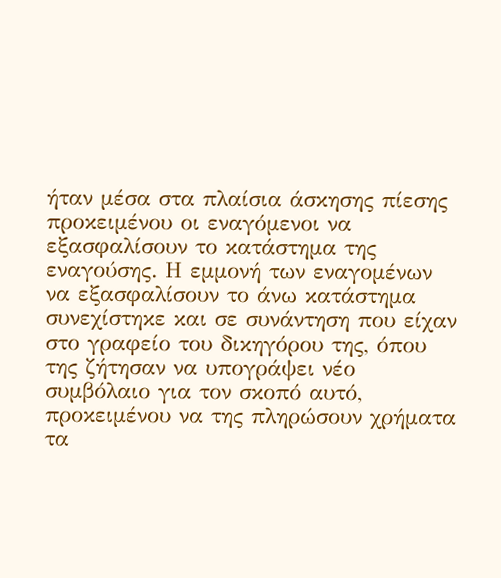ήταν μέσα στα πλαίσια άσκησης πίεσης προκειμένου οι εναγόμενοι να εξασφαλίσουν το κατάστημα της εναγούσης. Η εμμονή των εναγομένων να εξασφαλίσουν το άνω κατάστημα συνεχίστηκε και σε συνάντηση που είχαν στο γραφείο του δικηγόρου της, όπου της ζήτησαν να υπογράψει νέο συμβόλαιο για τον σκοπό αυτό, προκειμένου να της πληρώσουν χρήματα τα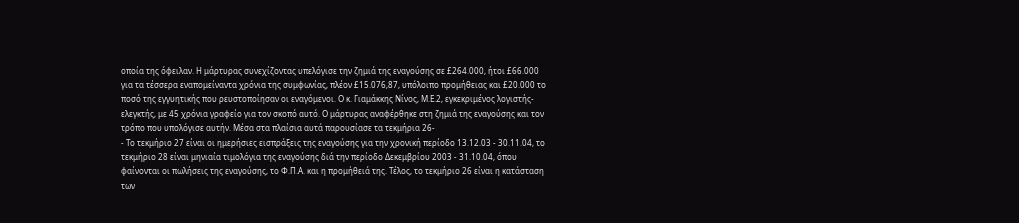οποία της όφειλαν. Η μάρτυρας συνεχίζοντας υπελόγισε την ζημιά της εναγούσης σε £264.000, ήτοι £66.000 για τα τέσσερα εναπομείναντα χρόνια της συμφωνίας, πλέον £15.076,87, υπόλοιπο προμήθειας και £20.000 το ποσό της εγγυητικής που ρευστοποίησαν οι εναγόμενοι. Ο κ. Γιαμάκκης Νίνος, Μ.Ε.2, εγκεκριμένος λογιστής-ελεγκτής, με 45 χρόνια γραφείο για τον σκοπό αυτό. Ο μάρτυρας αναφέρθηκε στη ζημιά της εναγούσης και τον τρόπο που υπολόγισε αυτήν. Μέσα στα πλαίσια αυτά παρουσίασε τα τεκμήρια 26-
- Το τεκμήριο 27 είναι οι ημερήσιες εισπράξεις της εναγούσης για την χρονική περίοδο 13.12.03 - 30.11.04, το τεκμήριο 28 είναι μηνιαία τιμολόγια της εναγούσης διά την περίοδο Δεκεμβρίου 2003 - 31.10.04, όπου φαίνονται οι πωλήσεις της εναγούσης, το Φ.Π.Α. και η προμήθειά της. Τέλος, το τεκμήριο 26 είναι η κατάσταση των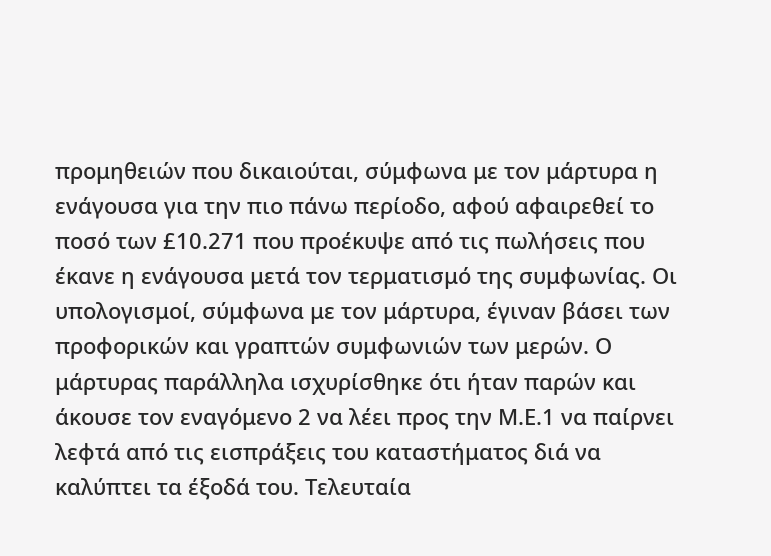προμηθειών που δικαιούται, σύμφωνα με τον μάρτυρα η ενάγουσα για την πιο πάνω περίοδο, αφού αφαιρεθεί το ποσό των £10.271 που προέκυψε από τις πωλήσεις που έκανε η ενάγουσα μετά τον τερματισμό της συμφωνίας. Οι υπολογισμοί, σύμφωνα με τον μάρτυρα, έγιναν βάσει των προφορικών και γραπτών συμφωνιών των μερών. Ο μάρτυρας παράλληλα ισχυρίσθηκε ότι ήταν παρών και άκουσε τον εναγόμενο 2 να λέει προς την Μ.Ε.1 να παίρνει λεφτά από τις εισπράξεις του καταστήματος διά να καλύπτει τα έξοδά του. Τελευταία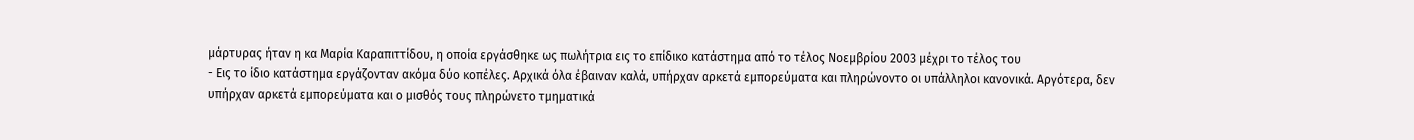μάρτυρας ήταν η κα Μαρία Καραπιττίδου, η οποία εργάσθηκε ως πωλήτρια εις το επίδικο κατάστημα από το τέλος Νοεμβρίου 2003 μέχρι το τέλος του
- Εις το ίδιο κατάστημα εργάζονταν ακόμα δύο κοπέλες. Αρχικά όλα έβαιναν καλά, υπήρχαν αρκετά εμπορεύματα και πληρώνοντο οι υπάλληλοι κανονικά. Αργότερα, δεν υπήρχαν αρκετά εμπορεύματα και ο μισθός τους πληρώνετο τμηματικά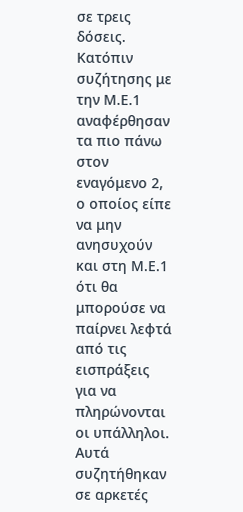σε τρεις δόσεις. Κατόπιν συζήτησης με την Μ.Ε.1 αναφέρθησαν τα πιο πάνω στον εναγόμενο 2, ο οποίος είπε να μην ανησυχούν και στη Μ.Ε.1 ότι θα μπορούσε να παίρνει λεφτά από τις εισπράξεις για να πληρώνονται οι υπάλληλοι. Αυτά συζητήθηκαν σε αρκετές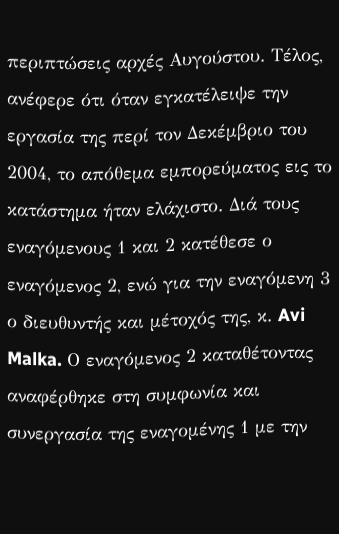περιπτώσεις αρχές Αυγούστου. Τέλος, ανέφερε ότι όταν εγκατέλειψε την εργασία της περί τον Δεκέμβριο του 2004, το απόθεμα εμπορεύματος εις το κατάστημα ήταν ελάχιστο. Διά τους εναγόμενους 1 και 2 κατέθεσε ο εναγόμενος 2, ενώ για την εναγόμενη 3 ο διευθυντής και μέτοχός της, κ. Avi Malka. Ο εναγόμενος 2 καταθέτοντας αναφέρθηκε στη συμφωνία και συνεργασία της εναγομένης 1 με την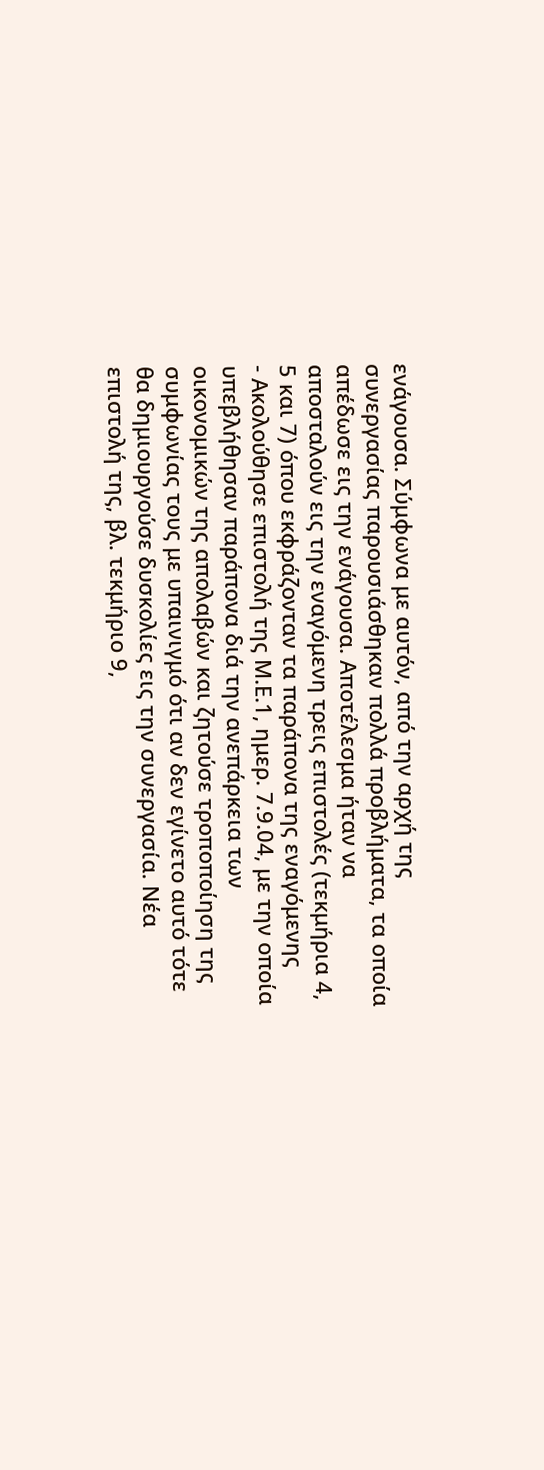ενάγουσα. Σύμφωνα με αυτόν, από την αρχή της συνεργασίας παρουσιάσθηκαν πολλά προβλήματα, τα οποία απέδωσε εις την ενάγουσα. Αποτέλεσμα ήταν να αποσταλούν εις την εναγόμενη τρεις επιστολές (τεκμήρια 4, 5 και 7) όπου εκφράζονταν τα παράπονα της εναγόμενης
- Ακολούθησε επιστολή της Μ.Ε.1, ημερ. 7.9.04, με την οποία υπεβλήθησαν παράπονα διά την ανεπάρκεια των οικονομικών της απολαβών και ζητούσε τροποποίηση της συμφωνίας τους με υπαινιγμό ότι αν δεν εγίνετο αυτό τότε θα δημιουργούσε δυσκολίες εις την συνεργασία. Νέα επιστολή της, βλ. τεκμήριο 9,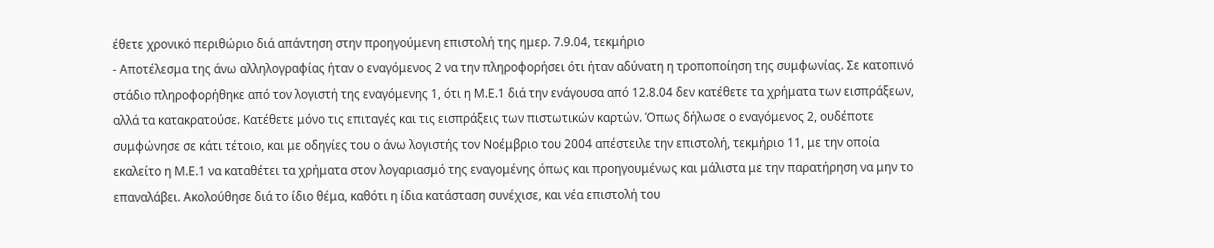έθετε χρονικό περιθώριο διά απάντηση στην προηγούμενη επιστολή της ημερ. 7.9.04, τεκμήριο
- Αποτέλεσμα της άνω αλληλογραφίας ήταν ο εναγόμενος 2 να την πληροφορήσει ότι ήταν αδύνατη η τροποποίηση της συμφωνίας. Σε κατοπινό στάδιο πληροφορήθηκε από τον λογιστή της εναγόμενης 1, ότι η Μ.Ε.1 διά την ενάγουσα από 12.8.04 δεν κατέθετε τα χρήματα των εισπράξεων, αλλά τα κατακρατούσε. Κατέθετε μόνο τις επιταγές και τις εισπράξεις των πιστωτικών καρτών. Όπως δήλωσε ο εναγόμενος 2, ουδέποτε συμφώνησε σε κάτι τέτοιο, και με οδηγίες του ο άνω λογιστής τον Νοέμβριο του 2004 απέστειλε την επιστολή, τεκμήριο 11, με την οποία εκαλείτο η Μ.Ε.1 να καταθέτει τα χρήματα στον λογαριασμό της εναγομένης όπως και προηγουμένως και μάλιστα με την παρατήρηση να μην το επαναλάβει. Ακολούθησε διά το ίδιο θέμα, καθότι η ίδια κατάσταση συνέχισε, και νέα επιστολή του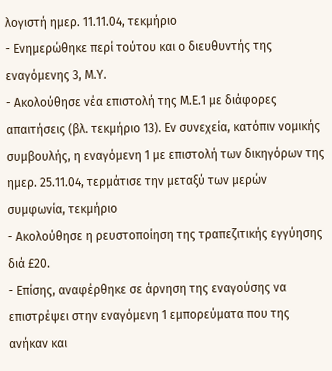λογιστή ημερ. 11.11.04, τεκμήριο
- Ενημερώθηκε περί τούτου και ο διευθυντής της εναγόμενης 3, Μ.Υ.
- Ακολούθησε νέα επιστολή της Μ.Ε.1 με διάφορες απαιτήσεις (βλ. τεκμήριο 13). Εν συνεχεία, κατόπιν νομικής συμβουλής, η εναγόμενη 1 με επιστολή των δικηγόρων της ημερ. 25.11.04, τερμάτισε την μεταξύ των μερών συμφωνία, τεκμήριο
- Ακολούθησε η ρευστοποίηση της τραπεζιτικής εγγύησης διά £20.
- Επίσης, αναφέρθηκε σε άρνηση της εναγούσης να επιστρέψει στην εναγόμενη 1 εμπορεύματα που της ανήκαν και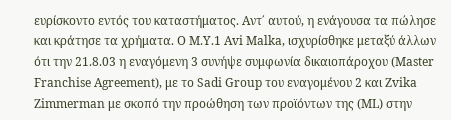ευρίσκοντο εντός του καταστήματος. Αντ΄ αυτού, η ενάγουσα τα πώλησε και κράτησε τα χρήματα. Ο Μ.Υ.1 Avi Malka, ισχυρίσθηκε μεταξύ άλλων ότι την 21.8.03 η εναγόμενη 3 συνήψε συμφωνία δικαιοπάροχου (Master Franchise Agreement), με το Sadi Group του εναγομένου 2 και Zvika Zimmerman με σκοπό την προώθηση των προϊόντων της (ML) στην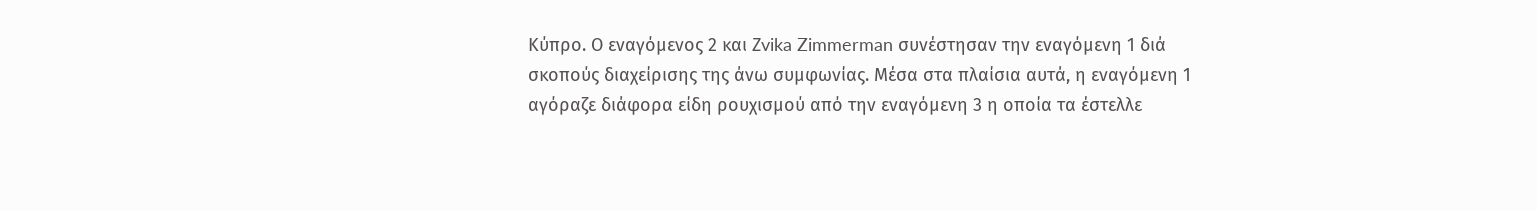Κύπρο. Ο εναγόμενος 2 και Ζvika Zimmerman συνέστησαν την εναγόμενη 1 διά σκοπούς διαχείρισης της άνω συμφωνίας. Μέσα στα πλαίσια αυτά, η εναγόμενη 1 αγόραζε διάφορα είδη ρουχισμού από την εναγόμενη 3 η οποία τα έστελλε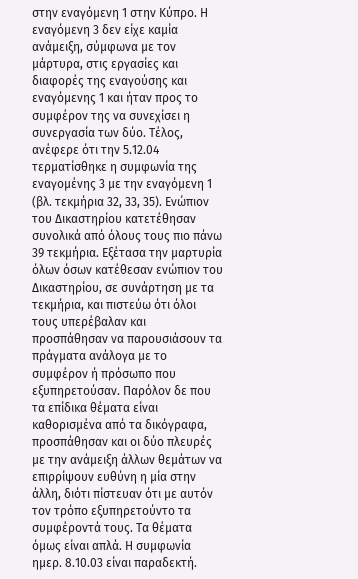στην εναγόμενη 1 στην Κύπρο. Η εναγόμενη 3 δεν είχε καμία ανάμειξη, σύμφωνα με τον μάρτυρα, στις εργασίες και διαφορές της εναγούσης και εναγόμενης 1 και ήταν προς το συμφέρον της να συνεχίσει η συνεργασία των δύο. Τέλος, ανέφερε ότι την 5.12.04 τερματίσθηκε η συμφωνία της εναγομένης 3 με την εναγόμενη 1 (βλ. τεκμήρια 32, 33, 35). Ενώπιον του Δικαστηρίου κατετέθησαν συνολικά από όλους τους πιο πάνω 39 τεκμήρια. Εξέτασα την μαρτυρία όλων όσων κατέθεσαν ενώπιον του Δικαστηρίου, σε συνάρτηση με τα τεκμήρια, και πιστεύω ότι όλοι τους υπερέβαλαν και προσπάθησαν να παρουσιάσουν τα πράγματα ανάλογα με το συμφέρον ή πρόσωπο που εξυπηρετούσαν. Παρόλον δε που τα επίδικα θέματα είναι καθορισμένα από τα δικόγραφα, προσπάθησαν και οι δύο πλευρές με την ανάμειξη άλλων θεμάτων να επιρρίψουν ευθύνη η μία στην άλλη, διότι πίστευαν ότι με αυτόν τον τρόπο εξυπηρετούντο τα συμφέροντά τους. Τα θέματα όμως είναι απλά. Η συμφωνία ημερ. 8.10.03 είναι παραδεκτή.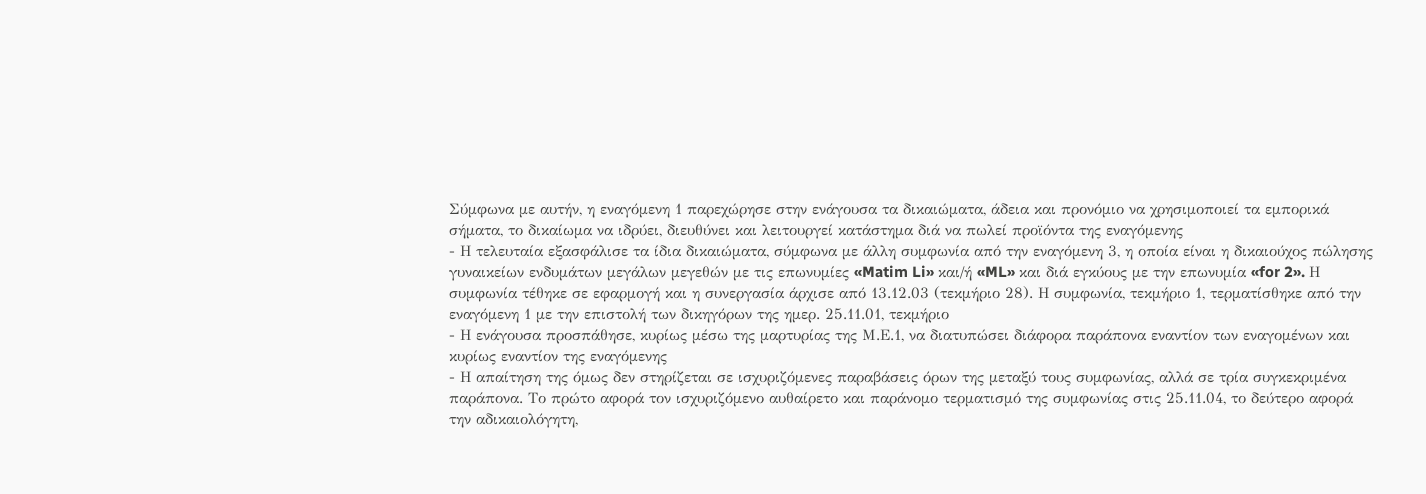Σύμφωνα με αυτήν, η εναγόμενη 1 παρεχώρησε στην ενάγουσα τα δικαιώματα, άδεια και προνόμιο να χρησιμοποιεί τα εμπορικά σήματα, το δικαίωμα να ιδρύει, διευθύνει και λειτουργεί κατάστημα διά να πωλεί προϊόντα της εναγόμενης
- Η τελευταία εξασφάλισε τα ίδια δικαιώματα, σύμφωνα με άλλη συμφωνία από την εναγόμενη 3, η οποία είναι η δικαιούχος πώλησης γυναικείων ενδυμάτων μεγάλων μεγεθών με τις επωνυμίες «Matim Li» και/ή «ML» και διά εγκύους με την επωνυμία «for 2». Η συμφωνία τέθηκε σε εφαρμογή και η συνεργασία άρχισε από 13.12.03 (τεκμήριο 28). Η συμφωνία, τεκμήριο 1, τερματίσθηκε από την εναγόμενη 1 με την επιστολή των δικηγόρων της ημερ. 25.11.01, τεκμήριο
- Η ενάγουσα προσπάθησε, κυρίως μέσω της μαρτυρίας της Μ.Ε.1, να διατυπώσει διάφορα παράπονα εναντίον των εναγομένων και κυρίως εναντίον της εναγόμενης
- Η απαίτηση της όμως δεν στηρίζεται σε ισχυριζόμενες παραβάσεις όρων της μεταξύ τους συμφωνίας, αλλά σε τρία συγκεκριμένα παράπονα. Το πρώτο αφορά τον ισχυριζόμενο αυθαίρετο και παράνομο τερματισμό της συμφωνίας στις 25.11.04, το δεύτερο αφορά την αδικαιολόγητη,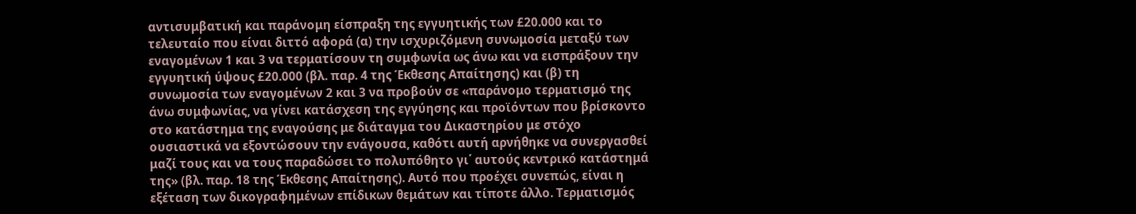αντισυμβατική και παράνομη είσπραξη της εγγυητικής των £20.000 και το τελευταίο που είναι διττό αφορά (α) την ισχυριζόμενη συνωμοσία μεταξύ των εναγομένων 1 και 3 να τερματίσουν τη συμφωνία ως άνω και να εισπράξουν την εγγυητική ύψους £20.000 (βλ. παρ. 4 της Έκθεσης Απαίτησης) και (β) τη συνωμοσία των εναγομένων 2 και 3 να προβούν σε «παράνομο τερματισμό της άνω συμφωνίας, να γίνει κατάσχεση της εγγύησης και προϊόντων που βρίσκοντο στο κατάστημα της εναγούσης με διάταγμα του Δικαστηρίου με στόχο ουσιαστικά να εξοντώσουν την ενάγουσα, καθότι αυτή αρνήθηκε να συνεργασθεί μαζί τους και να τους παραδώσει το πολυπόθητο γι΄ αυτούς κεντρικό κατάστημά της» (βλ. παρ. 18 της Έκθεσης Απαίτησης). Αυτό που προέχει συνεπώς, είναι η εξέταση των δικογραφημένων επίδικων θεμάτων και τίποτε άλλο. Τερματισμός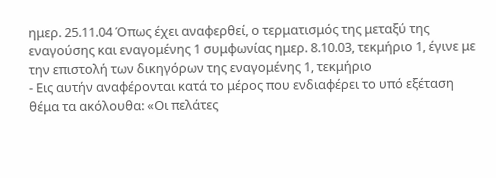ημερ. 25.11.04 Όπως έχει αναφερθεί, ο τερματισμός της μεταξύ της εναγούσης και εναγομένης 1 συμφωνίας ημερ. 8.10.03, τεκμήριο 1, έγινε με την επιστολή των δικηγόρων της εναγομένης 1, τεκμήριο
- Εις αυτήν αναφέρονται κατά το μέρος που ενδιαφέρει το υπό εξέταση θέμα τα ακόλουθα: «Οι πελάτες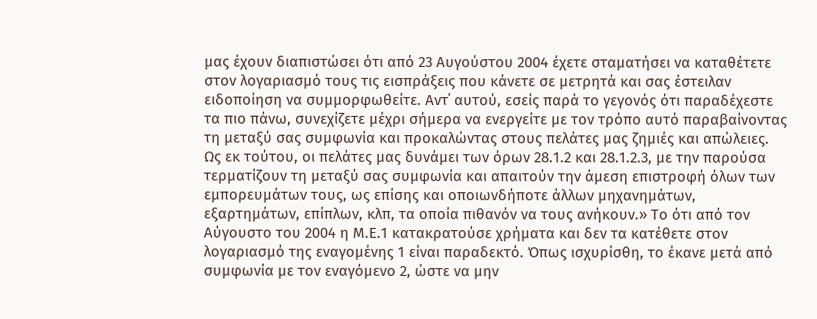μας έχουν διαπιστώσει ότι από 23 Αυγούστου 2004 έχετε σταματήσει να καταθέτετε στον λογαριασμό τους τις εισπράξεις που κάνετε σε μετρητά και σας έστειλαν ειδοποίηση να συμμορφωθείτε. Αντ΄ αυτού, εσείς παρά το γεγονός ότι παραδέχεστε τα πιο πάνω, συνεχίζετε μέχρι σήμερα να ενεργείτε με τον τρόπο αυτό παραβαίνοντας τη μεταξύ σας συμφωνία και προκαλώντας στους πελάτες μας ζημιές και απώλειες. Ως εκ τούτου, οι πελάτες μας δυνάμει των όρων 28.1.2 και 28.1.2.3, με την παρούσα τερματίζουν τη μεταξύ σας συμφωνία και απαιτούν την άμεση επιστροφή όλων των εμπορευμάτων τους, ως επίσης και οποιωνδήποτε άλλων μηχανημάτων, εξαρτημάτων, επίπλων, κλπ, τα οποία πιθανόν να τους ανήκουν.» Το ότι από τον Αύγουστο του 2004 η Μ.Ε.1 κατακρατούσε χρήματα και δεν τα κατέθετε στον λογαριασμό της εναγομένης 1 είναι παραδεκτό. Όπως ισχυρίσθη, το έκανε μετά από συμφωνία με τον εναγόμενο 2, ώστε να μην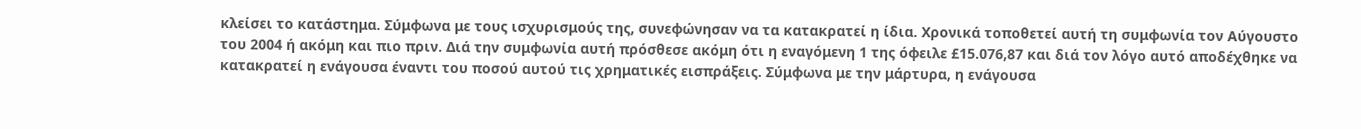κλείσει το κατάστημα. Σύμφωνα με τους ισχυρισμούς της, συνεφώνησαν να τα κατακρατεί η ίδια. Χρονικά τοποθετεί αυτή τη συμφωνία τον Αύγουστο του 2004 ή ακόμη και πιο πριν. Διά την συμφωνία αυτή πρόσθεσε ακόμη ότι η εναγόμενη 1 της όφειλε £15.076,87 και διά τον λόγο αυτό αποδέχθηκε να κατακρατεί η ενάγουσα έναντι του ποσού αυτού τις χρηματικές εισπράξεις. Σύμφωνα με την μάρτυρα, η ενάγουσα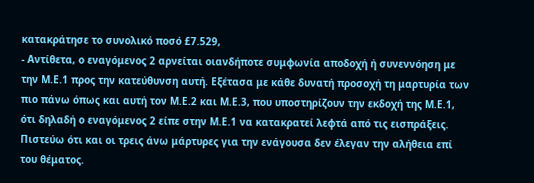κατακράτησε το συνολικό ποσό £7.529,
- Αντίθετα, ο εναγόμενος 2 αρνείται οιανδήποτε συμφωνία αποδοχή ή συνεννόηση με την Μ.Ε.1 προς την κατεύθυνση αυτή. Εξέτασα με κάθε δυνατή προσοχή τη μαρτυρία των πιο πάνω όπως και αυτή τον Μ.Ε.2 και Μ.Ε.3, που υποστηρίζουν την εκδοχή της Μ.Ε.1, ότι δηλαδή ο εναγόμενος 2 είπε στην Μ.Ε.1 να κατακρατεί λεφτά από τις εισπράξεις. Πιστεύω ότι και οι τρεις άνω μάρτυρες για την ενάγουσα δεν έλεγαν την αλήθεια επί του θέματος.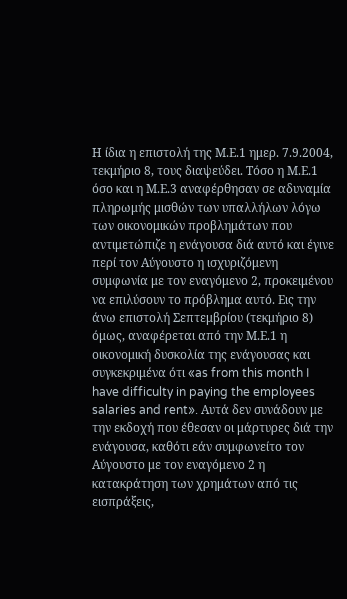Η ίδια η επιστολή της Μ.Ε.1 ημερ. 7.9.2004, τεκμήριο 8, τους διαψεύδει. Τόσο η Μ.Ε.1 όσο και η Μ.Ε.3 αναφέρθησαν σε αδυναμία πληρωμής μισθών των υπαλλήλων λόγω των οικονομικών προβλημάτων που αντιμετώπιζε η ενάγουσα διά αυτό και έγινε περί τον Αύγουστο η ισχυριζόμενη συμφωνία με τον εναγόμενο 2, προκειμένου να επιλύσουν το πρόβλημα αυτό. Εις την άνω επιστολή Σεπτεμβρίου (τεκμήριο 8) όμως, αναφέρεται από την Μ.Ε.1 η οικονομική δυσκολία της ενάγουσας και συγκεκριμένα ότι «as from this month I have difficulty in paying the employees salaries and rent». Αυτά δεν συνάδουν με την εκδοχή που έθεσαν οι μάρτυρες διά την ενάγουσα, καθότι εάν συμφωνείτο τον Αύγουστο με τον εναγόμενο 2 η κατακράτηση των χρημάτων από τις εισπράξεις,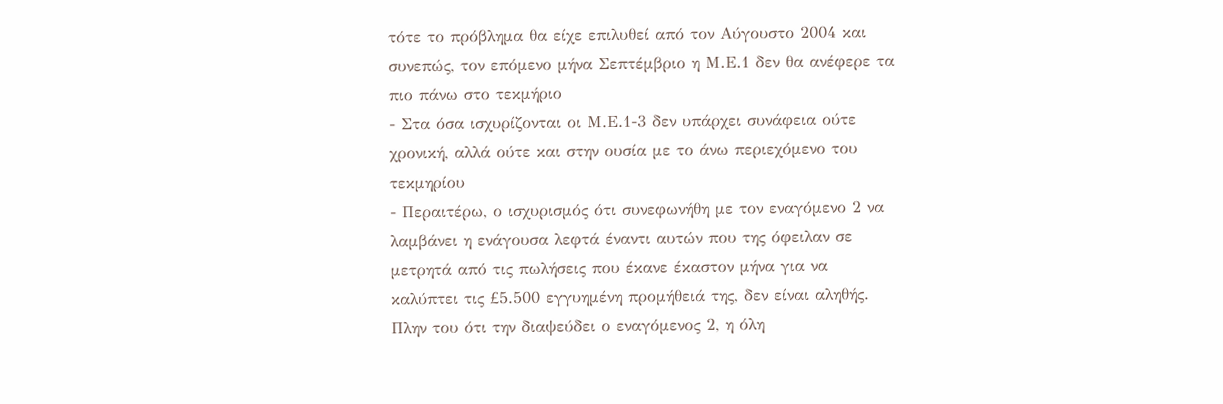τότε το πρόβλημα θα είχε επιλυθεί από τον Αύγουστο 2004 και συνεπώς, τον επόμενο μήνα Σεπτέμβριο η Μ.Ε.1 δεν θα ανέφερε τα πιο πάνω στο τεκμήριο
- Στα όσα ισχυρίζονται οι Μ.Ε.1-3 δεν υπάρχει συνάφεια ούτε χρονική, αλλά ούτε και στην ουσία με το άνω περιεχόμενο του τεκμηρίου
- Περαιτέρω, ο ισχυρισμός ότι συνεφωνήθη με τον εναγόμενο 2 να λαμβάνει η ενάγουσα λεφτά έναντι αυτών που της όφειλαν σε μετρητά από τις πωλήσεις που έκανε έκαστον μήνα για να καλύπτει τις £5.500 εγγυημένη προμήθειά της, δεν είναι αληθής. Πλην του ότι την διαψεύδει ο εναγόμενος 2, η όλη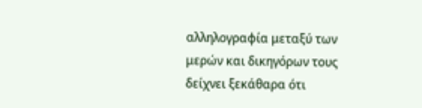αλληλογραφία μεταξύ των μερών και δικηγόρων τους δείχνει ξεκάθαρα ότι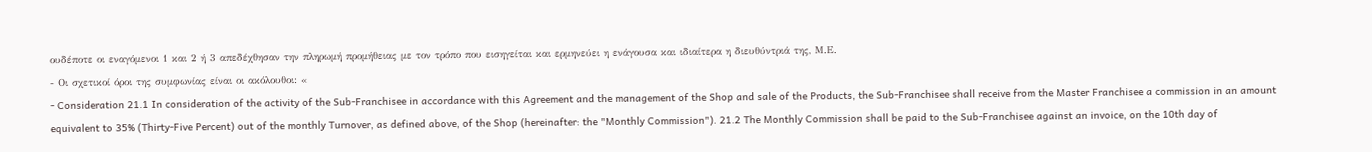ουδέποτε οι εναγόμενοι 1 και 2 ή 3 απεδέχθησαν την πληρωμή προμήθειας με τον τρόπο που εισηγείται και ερμηνεύει η ενάγουσα και ιδιαίτερα η διευθύντριά της, Μ.Ε.
- Οι σχετικοί όροι της συμφωνίας είναι οι ακόλουθοι: «
- Consideration 21.1 In consideration of the activity of the Sub-Franchisee in accordance with this Agreement and the management of the Shop and sale of the Products, the Sub-Franchisee shall receive from the Master Franchisee a commission in an amount equivalent to 35% (Thirty-Five Percent) out of the monthly Turnover, as defined above, of the Shop (hereinafter: the "Monthly Commission"). 21.2 The Monthly Commission shall be paid to the Sub-Franchisee against an invoice, on the 10th day of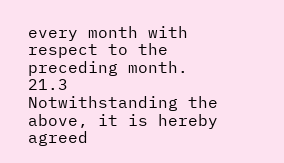every month with respect to the preceding month. 21.3 Notwithstanding the above, it is hereby agreed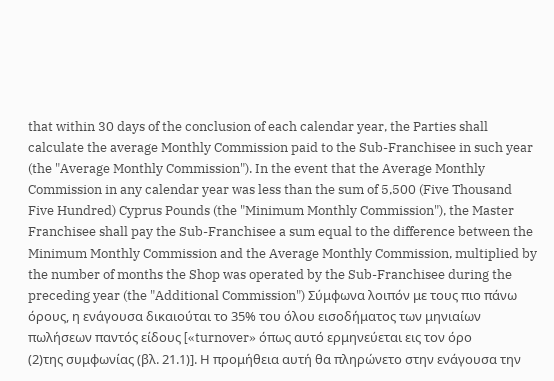that within 30 days of the conclusion of each calendar year, the Parties shall calculate the average Monthly Commission paid to the Sub-Franchisee in such year (the "Average Monthly Commission"). In the event that the Average Monthly Commission in any calendar year was less than the sum of 5,500 (Five Thousand Five Hundred) Cyprus Pounds (the "Minimum Monthly Commission"), the Master Franchisee shall pay the Sub-Franchisee a sum equal to the difference between the Minimum Monthly Commission and the Average Monthly Commission, multiplied by the number of months the Shop was operated by the Sub-Franchisee during the preceding year (the "Additional Commission") Σύμφωνα λοιπόν με τους πιο πάνω όρους, η ενάγουσα δικαιούται το 35% του όλου εισοδήματος των μηνιαίων πωλήσεων παντός είδους [«turnover» όπως αυτό ερμηνεύεται εις τον όρο
(2)της συμφωνίας (βλ. 21.1)]. Η προμήθεια αυτή θα πληρώνετο στην ενάγουσα την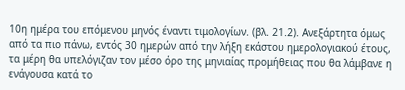10η ημέρα του επόμενου μηνός έναντι τιμολογίων. (βλ. 21.2). Ανεξάρτητα όμως από τα πιο πάνω, εντός 30 ημερών από την λήξη εκάστου ημερολογιακού έτους, τα μέρη θα υπελόγιζαν τον μέσο όρο της μηνιαίας προμήθειας που θα λάμβανε η ενάγουσα κατά το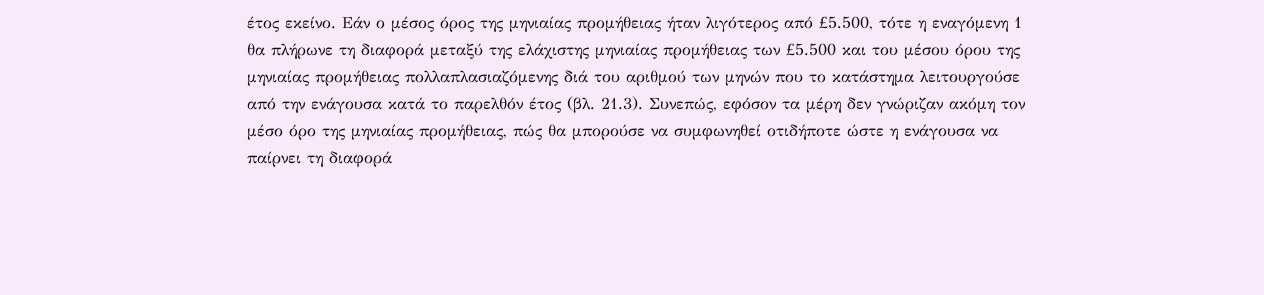έτος εκείνο. Εάν ο μέσος όρος της μηνιαίας προμήθειας ήταν λιγότερος από £5.500, τότε η εναγόμενη 1 θα πλήρωνε τη διαφορά μεταξύ της ελάχιστης μηνιαίας προμήθειας των £5.500 και του μέσου όρου της μηνιαίας προμήθειας πολλαπλασιαζόμενης διά του αριθμού των μηνών που το κατάστημα λειτουργούσε από την ενάγουσα κατά το παρελθόν έτος (βλ. 21.3). Συνεπώς, εφόσον τα μέρη δεν γνώριζαν ακόμη τον μέσο όρο της μηνιαίας προμήθειας, πώς θα μπορούσε να συμφωνηθεί οτιδήποτε ώστε η ενάγουσα να παίρνει τη διαφορά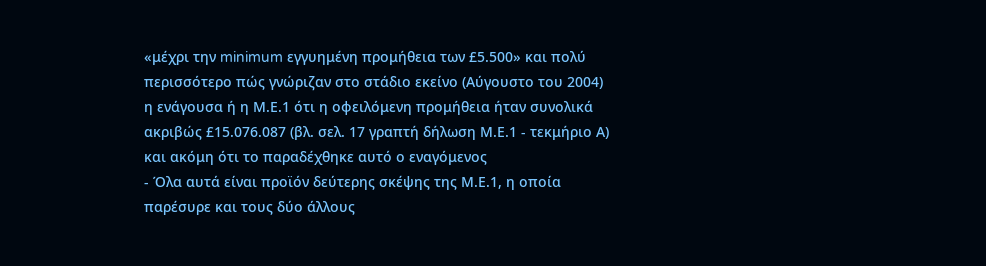«μέχρι την minimum εγγυημένη προμήθεια των £5.500» και πολύ περισσότερο πώς γνώριζαν στο στάδιο εκείνο (Αύγουστο του 2004) η ενάγουσα ή η Μ.Ε.1 ότι η οφειλόμενη προμήθεια ήταν συνολικά ακριβώς £15.076.087 (βλ. σελ. 17 γραπτή δήλωση Μ.Ε.1 - τεκμήριο Α) και ακόμη ότι το παραδέχθηκε αυτό ο εναγόμενος
- Όλα αυτά είναι προϊόν δεύτερης σκέψης της Μ.Ε.1, η οποία παρέσυρε και τους δύο άλλους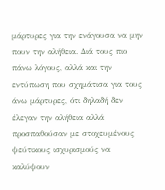μάρτυρες για την ενάγουσα να μην πουν την αλήθεια. Διά τους πιο πάνω λόγους, αλλά και την εντύπωση που σχημάτισα για τους άνω μάρτυρες, ότι δηλαδή δεν έλεγαν την αλήθεια αλλά προσπαθούσαν με στοχευμένους ψεύτικους ισχυρισμούς να καλύψουν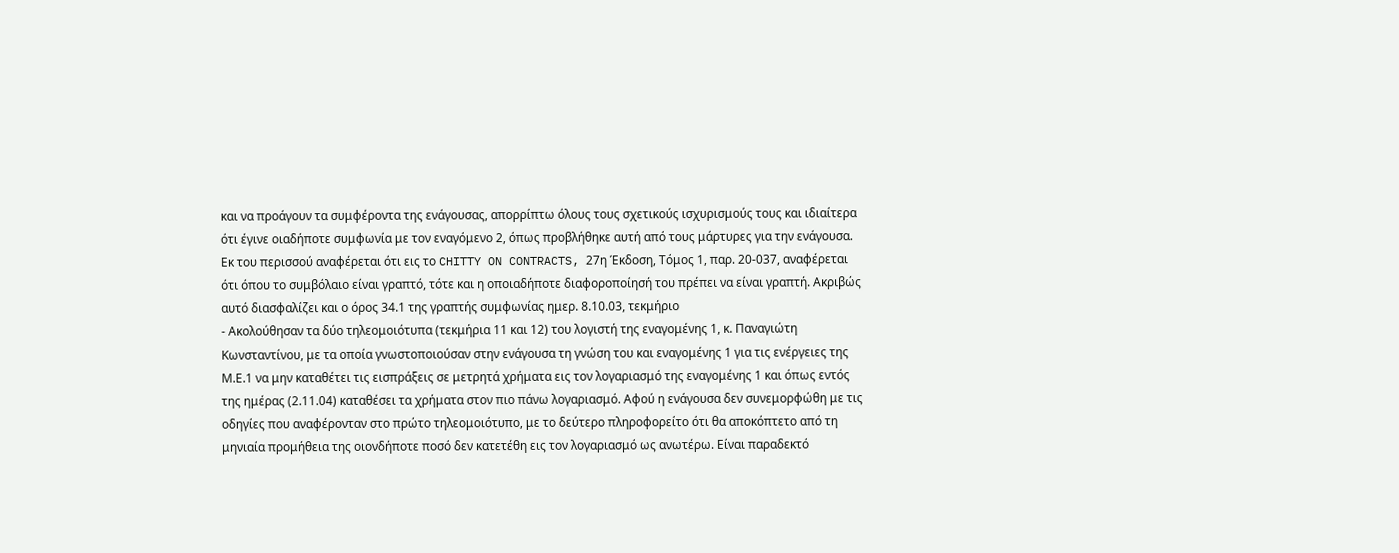και να προάγουν τα συμφέροντα της ενάγουσας, απορρίπτω όλους τους σχετικούς ισχυρισμούς τους και ιδιαίτερα ότι έγινε οιαδήποτε συμφωνία με τον εναγόμενο 2, όπως προβλήθηκε αυτή από τους μάρτυρες για την ενάγουσα. Εκ του περισσού αναφέρεται ότι εις το CHITTY ON CONTRACTS, 27η Έκδοση, Τόμος 1, παρ. 20-037, αναφέρεται ότι όπου το συμβόλαιο είναι γραπτό, τότε και η οποιαδήποτε διαφοροποίησή του πρέπει να είναι γραπτή. Ακριβώς αυτό διασφαλίζει και ο όρος 34.1 της γραπτής συμφωνίας ημερ. 8.10.03, τεκμήριο
- Ακολούθησαν τα δύο τηλεομοιότυπα (τεκμήρια 11 και 12) του λογιστή της εναγομένης 1, κ. Παναγιώτη Κωνσταντίνου, με τα οποία γνωστοποιούσαν στην ενάγουσα τη γνώση του και εναγομένης 1 για τις ενέργειες της Μ.Ε.1 να μην καταθέτει τις εισπράξεις σε μετρητά χρήματα εις τον λογαριασμό της εναγομένης 1 και όπως εντός της ημέρας (2.11.04) καταθέσει τα χρήματα στον πιο πάνω λογαριασμό. Αφού η ενάγουσα δεν συνεμορφώθη με τις οδηγίες που αναφέρονταν στο πρώτο τηλεομοιότυπο, με το δεύτερο πληροφορείτο ότι θα αποκόπτετο από τη μηνιαία προμήθεια της οιονδήποτε ποσό δεν κατετέθη εις τον λογαριασμό ως ανωτέρω. Είναι παραδεκτό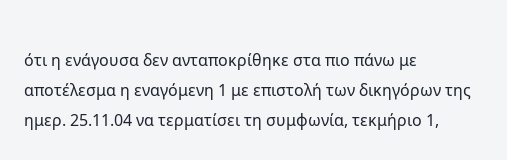ότι η ενάγουσα δεν ανταποκρίθηκε στα πιο πάνω με αποτέλεσμα η εναγόμενη 1 με επιστολή των δικηγόρων της ημερ. 25.11.04 να τερματίσει τη συμφωνία, τεκμήριο 1,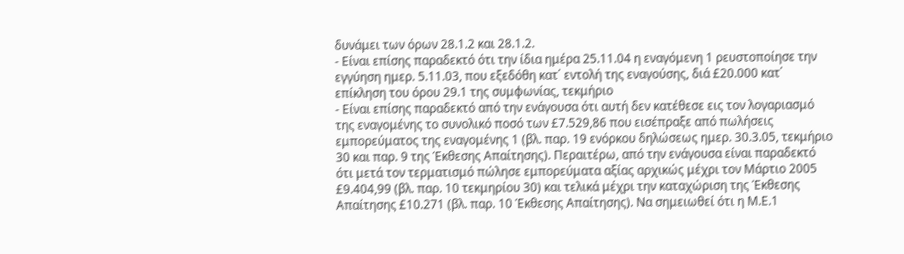δυνάμει των όρων 28.1.2 και 28.1.2.
- Είναι επίσης παραδεκτό ότι την ίδια ημέρα 25.11.04 η εναγόμενη 1 ρευστοποίησε την εγγύηση ημερ. 5.11.03, που εξεδόθη κατ΄ εντολή της εναγούσης, διά £20.000 κατ΄ επίκληση του όρου 29.1 της συμφωνίας, τεκμήριο
- Είναι επίσης παραδεκτό από την ενάγουσα ότι αυτή δεν κατέθεσε εις τον λογαριασμό της εναγομένης το συνολικό ποσό των £7.529,86 που εισέπραξε από πωλήσεις εμπορεύματος της εναγομένης 1 (βλ. παρ. 19 ενόρκου δηλώσεως ημερ. 30.3.05, τεκμήριο 30 και παρ. 9 της Έκθεσης Απαίτησης). Περαιτέρω, από την ενάγουσα είναι παραδεκτό ότι μετά τον τερματισμό πώλησε εμπορεύματα αξίας αρχικώς μέχρι τον Μάρτιο 2005 £9.404,99 (βλ. παρ. 10 τεκμηρίου 30) και τελικά μέχρι την καταχώριση της Έκθεσης Απαίτησης £10.271 (βλ. παρ. 10 Έκθεσης Απαίτησης). Να σημειωθεί ότι η Μ.Ε.1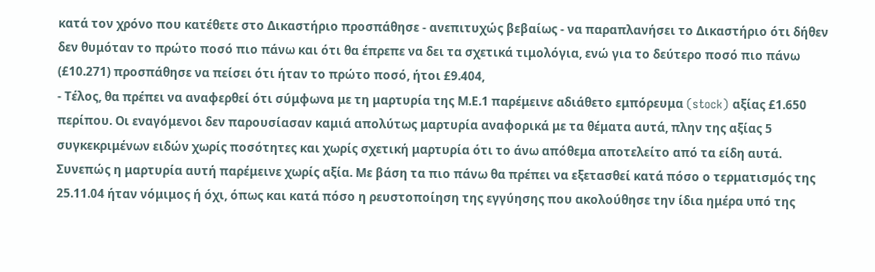κατά τον χρόνο που κατέθετε στο Δικαστήριο προσπάθησε - ανεπιτυχώς βεβαίως - να παραπλανήσει το Δικαστήριο ότι δήθεν δεν θυμόταν το πρώτο ποσό πιο πάνω και ότι θα έπρεπε να δει τα σχετικά τιμολόγια, ενώ για το δεύτερο ποσό πιο πάνω (£10.271) προσπάθησε να πείσει ότι ήταν το πρώτο ποσό, ήτοι £9.404,
- Τέλος, θα πρέπει να αναφερθεί ότι σύμφωνα με τη μαρτυρία της Μ.Ε.1 παρέμεινε αδιάθετο εμπόρευμα (stock) αξίας £1.650 περίπου. Οι εναγόμενοι δεν παρουσίασαν καμιά απολύτως μαρτυρία αναφορικά με τα θέματα αυτά, πλην της αξίας 5 συγκεκριμένων ειδών χωρίς ποσότητες και χωρίς σχετική μαρτυρία ότι το άνω απόθεμα αποτελείτο από τα είδη αυτά. Συνεπώς η μαρτυρία αυτή παρέμεινε χωρίς αξία. Με βάση τα πιο πάνω θα πρέπει να εξετασθεί κατά πόσο ο τερματισμός της 25.11.04 ήταν νόμιμος ή όχι, όπως και κατά πόσο η ρευστοποίηση της εγγύησης που ακολούθησε την ίδια ημέρα υπό της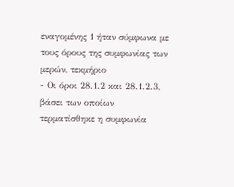εναγομένης 1 ήταν σύμφωνα με τους όρους της συμφωνίας των μερών, τεκμήριο
- Οι όροι 28.1.2 και 28.1.2.3, βάσει των οποίων τερματίσθηκε η συμφωνία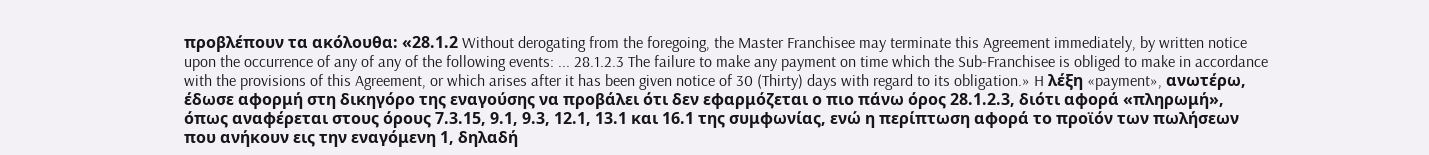προβλέπουν τα ακόλουθα: «28.1.2 Without derogating from the foregoing, the Master Franchisee may terminate this Agreement immediately, by written notice upon the occurrence of any of any of the following events: ... 28.1.2.3 The failure to make any payment on time which the Sub-Franchisee is obliged to make in accordance with the provisions of this Agreement, or which arises after it has been given notice of 30 (Thirty) days with regard to its obligation.» H λέξη «payment», ανωτέρω, έδωσε αφορμή στη δικηγόρο της εναγούσης να προβάλει ότι δεν εφαρμόζεται ο πιο πάνω όρος 28.1.2.3, διότι αφορά «πληρωμή», όπως αναφέρεται στους όρους 7.3.15, 9.1, 9.3, 12.1, 13.1 και 16.1 της συμφωνίας, ενώ η περίπτωση αφορά το προϊόν των πωλήσεων που ανήκουν εις την εναγόμενη 1, δηλαδή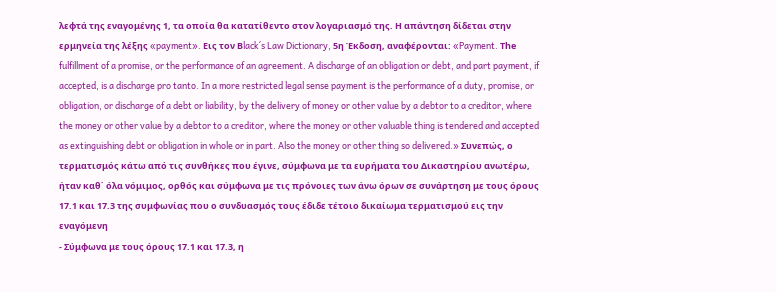λεφτά της εναγομένης 1, τα οποία θα κατατίθεντο στον λογαριασμό της. Η απάντηση δίδεται στην ερμηνεία της λέξης «payment». Εις τον Βlack΄s Law Dictionary, 5η Έκδοση, αναφέρονται: «Payment. Τhe fulfillment of a promise, or the performance of an agreement. A discharge of an obligation or debt, and part payment, if accepted, is a discharge pro tanto. In a more restricted legal sense payment is the performance of a duty, promise, or obligation, or discharge of a debt or liability, by the delivery of money or other value by a debtor to a creditor, where the money or other value by a debtor to a creditor, where the money or other valuable thing is tendered and accepted as extinguishing debt or obligation in whole or in part. Also the money or other thing so delivered.» Συνεπώς, ο τερματισμός κάτω από τις συνθήκες που έγινε, σύμφωνα με τα ευρήματα του Δικαστηρίου ανωτέρω, ήταν καθ΄ όλα νόμιμος, ορθός και σύμφωνα με τις πρόνοιες των άνω όρων σε συνάρτηση με τους όρους 17.1 και 17.3 της συμφωνίας που ο συνδυασμός τους έδιδε τέτοιο δικαίωμα τερματισμού εις την εναγόμενη
- Σύμφωνα με τους όρους 17.1 και 17.3, η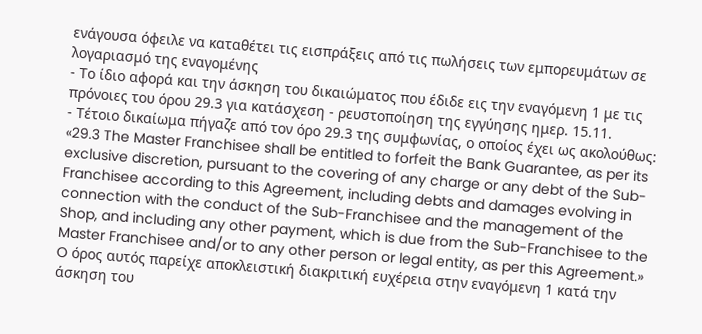ενάγουσα όφειλε να καταθέτει τις εισπράξεις από τις πωλήσεις των εμπορευμάτων σε λογαριασμό της εναγομένης
- Το ίδιο αφορά και την άσκηση του δικαιώματος που έδιδε εις την εναγόμενη 1 με τις πρόνοιες του όρου 29.3 για κατάσχεση - ρευστοποίηση της εγγύησης ημερ. 15.11.
- Τέτοιο δικαίωμα πήγαζε από τον όρο 29.3 της συμφωνίας, ο οποίος έχει ως ακολούθως: «29.3 The Master Franchisee shall be entitled to forfeit the Bank Guarantee, as per its exclusive discretion, pursuant to the covering of any charge or any debt of the Sub-Franchisee according to this Agreement, including debts and damages evolving in connection with the conduct of the Sub-Franchisee and the management of the Shop, and including any other payment, which is due from the Sub-Franchisee to the Master Franchisee and/or to any other person or legal entity, as per this Agreement.» O όρος αυτός παρείχε αποκλειστική διακριτική ευχέρεια στην εναγόμενη 1 κατά την άσκηση του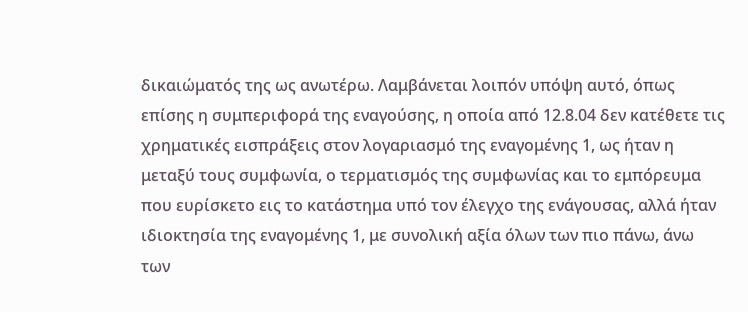δικαιώματός της ως ανωτέρω. Λαμβάνεται λοιπόν υπόψη αυτό, όπως επίσης η συμπεριφορά της εναγούσης, η οποία από 12.8.04 δεν κατέθετε τις χρηματικές εισπράξεις στον λογαριασμό της εναγομένης 1, ως ήταν η μεταξύ τους συμφωνία, ο τερματισμός της συμφωνίας και το εμπόρευμα που ευρίσκετο εις το κατάστημα υπό τον έλεγχο της ενάγουσας, αλλά ήταν ιδιοκτησία της εναγομένης 1, με συνολική αξία όλων των πιο πάνω, άνω των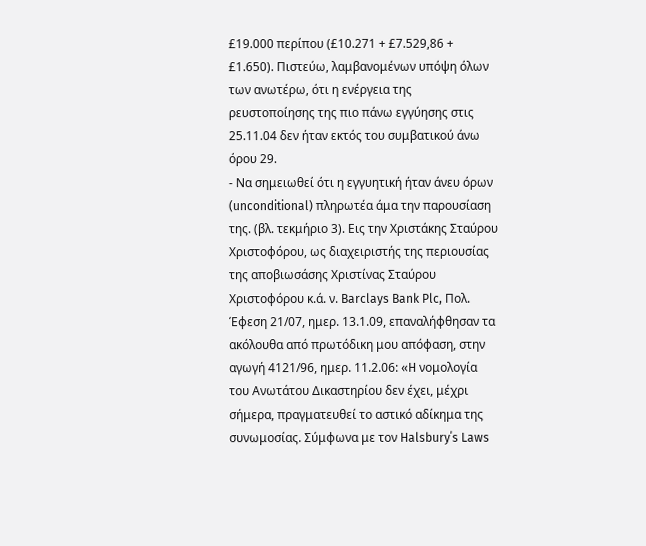£19.000 περίπου (£10.271 + £7.529,86 + £1.650). Πιστεύω, λαμβανομένων υπόψη όλων των ανωτέρω, ότι η ενέργεια της ρευστοποίησης της πιο πάνω εγγύησης στις 25.11.04 δεν ήταν εκτός του συμβατικού άνω όρου 29.
- Να σημειωθεί ότι η εγγυητική ήταν άνευ όρων (unconditional) πληρωτέα άμα την παρουσίαση της. (βλ. τεκμήριο 3). Εις την Χριστάκης Σταύρου Χριστοφόρου, ως διαχειριστής της περιουσίας της αποβιωσάσης Χριστίνας Σταύρου Χριστοφόρου κ.ά. ν. Barclays Bank Plc, Πολ. Έφεση 21/07, ημερ. 13.1.09, επαναλήφθησαν τα ακόλουθα από πρωτόδικη μου απόφαση, στην αγωγή 4121/96, ημερ. 11.2.06: «H νομολογία του Ανωτάτου Δικαστηρίου δεν έχει, μέχρι σήμερα, πραγματευθεί το αστικό αδίκημα της συνωμοσίας. Σύμφωνα με τον Halsbury΄s Laws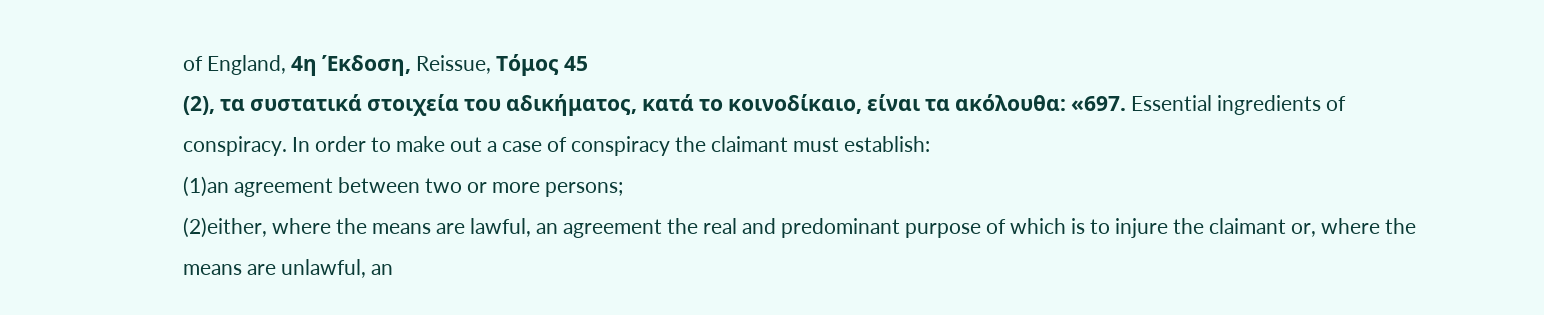of England, 4η Έκδοση, Reissue, Tόμος 45
(2), τα συστατικά στοιχεία του αδικήματος, κατά το κοινοδίκαιο, είναι τα ακόλουθα: «697. Essential ingredients of conspiracy. In order to make out a case of conspiracy the claimant must establish:
(1)an agreement between two or more persons;
(2)either, where the means are lawful, an agreement the real and predominant purpose of which is to injure the claimant or, where the means are unlawful, an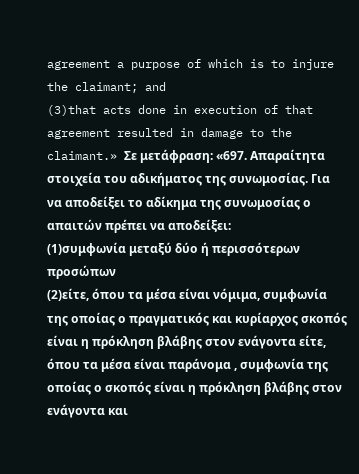agreement a purpose of which is to injure the claimant; and
(3)that acts done in execution of that agreement resulted in damage to the claimant.» Σε μετάφραση: «697. Απαραίτητα στοιχεία του αδικήματος της συνωμοσίας. Για να αποδείξει το αδίκημα της συνωμοσίας ο απαιτών πρέπει να αποδείξει:
(1)συμφωνία μεταξύ δύο ή περισσότερων προσώπων
(2)είτε, όπου τα μέσα είναι νόμιμα, συμφωνία της οποίας ο πραγματικός και κυρίαρχος σκοπός είναι η πρόκληση βλάβης στον ενάγοντα είτε, όπου τα μέσα είναι παράνομα , συμφωνία της οποίας ο σκοπός είναι η πρόκληση βλάβης στον ενάγοντα και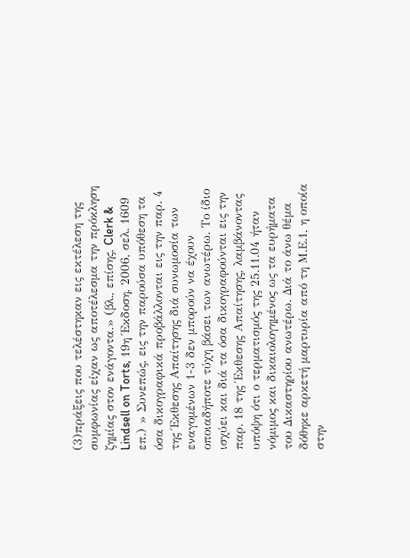(3)πράξεις που τελέστηκαν εις εκτέλεση της συμφωνίας είχαν ως αποτέλεσμα την πρόκληση ζημίας στον ενάγοντα.» (βλ., επίσης, Clerk & Lindsell on Torts, 19η Έκδοση, 2006, σελ. 1609 επ.) » Συνεπώς, εις την παρούσα υπόθεση τα όσα δικογραφικά προβάλλονται εις την παρ. 4 της Έκθεσης Απαίτησης διά συνωμοσία των εναγομένων 1-3 δεν μπορούν να έχουν οποιαδήποτε τύχη βάσει των ανωτέρω. Το ίδιο ισχύει και διά τα όσα δικογραφούνται εις την παρ. 18 της Έκθεσης Απαίτησης, λαμβάνοντας υπόψη ότι ο τερματισμός της 25.11.04 ήταν νόμιμος και δικαιολογημένος ως τα ευρήματα του Δικαστηρίου ανωτέρω. Διά το άνω θέμα δόθηκε αρκετή μαρτυρία από τη Μ.Ε.1, η οποία στην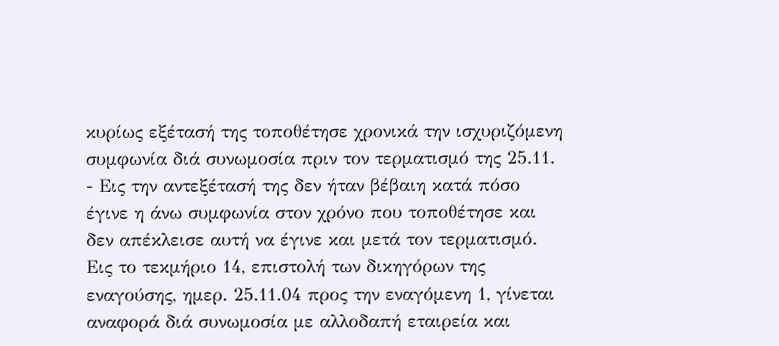κυρίως εξέτασή της τοποθέτησε χρονικά την ισχυριζόμενη συμφωνία διά συνωμοσία πριν τον τερματισμό της 25.11.
- Εις την αντεξέτασή της δεν ήταν βέβαιη κατά πόσο έγινε η άνω συμφωνία στον χρόνο που τοποθέτησε και δεν απέκλεισε αυτή να έγινε και μετά τον τερματισμό. Εις το τεκμήριο 14, επιστολή των δικηγόρων της εναγούσης, ημερ. 25.11.04 προς την εναγόμενη 1, γίνεται αναφορά διά συνωμοσία με αλλοδαπή εταιρεία και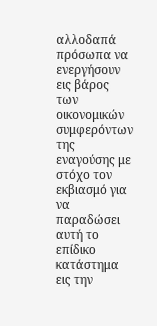αλλοδαπά πρόσωπα να ενεργήσουν εις βάρος των οικονομικών συμφερόντων της εναγούσης με στόχο τον εκβιασμό για να παραδώσει αυτή το επίδικο κατάστημα εις την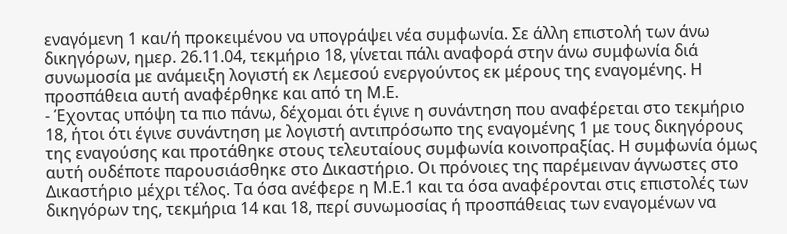εναγόμενη 1 και/ή προκειμένου να υπογράψει νέα συμφωνία. Σε άλλη επιστολή των άνω δικηγόρων, ημερ. 26.11.04, τεκμήριο 18, γίνεται πάλι αναφορά στην άνω συμφωνία διά συνωμοσία με ανάμειξη λογιστή εκ Λεμεσού ενεργούντος εκ μέρους της εναγομένης. Η προσπάθεια αυτή αναφέρθηκε και από τη Μ.Ε.
- Έχοντας υπόψη τα πιο πάνω, δέχομαι ότι έγινε η συνάντηση που αναφέρεται στο τεκμήριο 18, ήτοι ότι έγινε συνάντηση με λογιστή αντιπρόσωπο της εναγομένης 1 με τους δικηγόρους της εναγούσης και προτάθηκε στους τελευταίους συμφωνία κοινοπραξίας. Η συμφωνία όμως αυτή ουδέποτε παρουσιάσθηκε στο Δικαστήριο. Οι πρόνοιες της παρέμειναν άγνωστες στο Δικαστήριο μέχρι τέλος. Τα όσα ανέφερε η Μ.Ε.1 και τα όσα αναφέρονται στις επιστολές των δικηγόρων της, τεκμήρια 14 και 18, περί συνωμοσίας ή προσπάθειας των εναγομένων να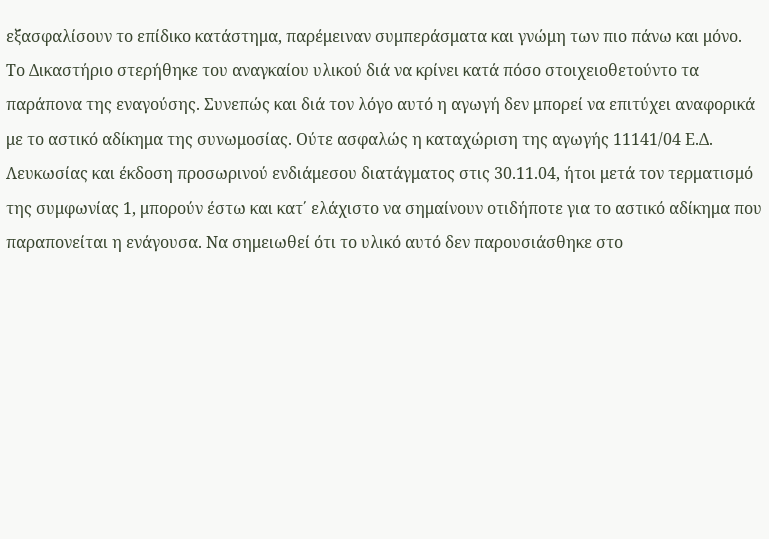εξασφαλίσουν το επίδικο κατάστημα, παρέμειναν συμπεράσματα και γνώμη των πιο πάνω και μόνο. Το Δικαστήριο στερήθηκε του αναγκαίου υλικού διά να κρίνει κατά πόσο στοιχειοθετούντο τα παράπονα της εναγούσης. Συνεπώς και διά τον λόγο αυτό η αγωγή δεν μπορεί να επιτύχει αναφορικά με το αστικό αδίκημα της συνωμοσίας. Ούτε ασφαλώς η καταχώριση της αγωγής 11141/04 Ε.Δ. Λευκωσίας και έκδοση προσωρινού ενδιάμεσου διατάγματος στις 30.11.04, ήτοι μετά τον τερματισμό της συμφωνίας 1, μπορούν έστω και κατ΄ ελάχιστο να σημαίνουν οτιδήποτε για το αστικό αδίκημα που παραπονείται η ενάγουσα. Να σημειωθεί ότι το υλικό αυτό δεν παρουσιάσθηκε στο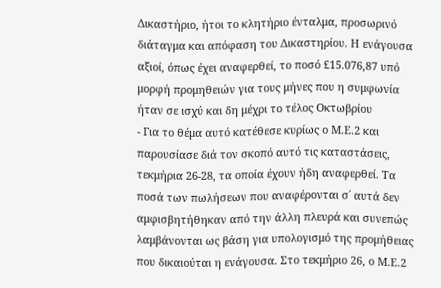Δικαστήριο, ήτοι το κλητήριο ένταλμα, προσωρινό διάταγμα και απόφαση του Δικαστηρίου. Η ενάγουσα αξιοί, όπως έχει αναφερθεί, το ποσό £15.076,87 υπό μορφή προμηθειών για τους μήνες που η συμφωνία ήταν σε ισχύ και δη μέχρι το τέλος Οκτωβρίου
- Για το θέμα αυτό κατέθεσε κυρίως ο Μ.Ε.2 και παρουσίασε διά τον σκοπό αυτό τις καταστάσεις, τεκμήρια 26-28, τα οποία έχουν ήδη αναφερθεί. Τα ποσά των πωλήσεων που αναφέρονται σ΄ αυτά δεν αμφισβητήθηκαν από την άλλη πλευρά και συνεπώς λαμβάνονται ως βάση για υπολογισμό της προμήθειας που δικαιούται η ενάγουσα. Στο τεκμήριο 26, ο Μ.Ε.2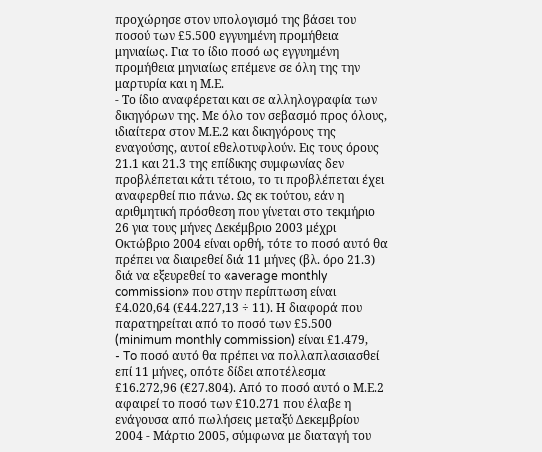προχώρησε στον υπολογισμό της βάσει του ποσού των £5.500 εγγυημένη προμήθεια μηνιαίως. Για το ίδιο ποσό ως εγγυημένη προμήθεια μηνιαίως επέμενε σε όλη της την μαρτυρία και η Μ.Ε.
- Το ίδιο αναφέρεται και σε αλληλογραφία των δικηγόρων της. Με όλο τον σεβασμό προς όλους, ιδιαίτερα στον Μ.Ε.2 και δικηγόρους της εναγούσης, αυτοί εθελοτυφλούν. Εις τους όρους 21.1 και 21.3 της επίδικης συμφωνίας δεν προβλέπεται κάτι τέτοιο, το τι προβλέπεται έχει αναφερθεί πιο πάνω. Ως εκ τούτου, εάν η αριθμητική πρόσθεση που γίνεται στο τεκμήριο 26 για τους μήνες Δεκέμβριο 2003 μέχρι Οκτώβριο 2004 είναι ορθή, τότε το ποσό αυτό θα πρέπει να διαιρεθεί διά 11 μήνες (βλ. όρο 21.3) διά να εξευρεθεί το «average monthly commission» που στην περίπτωση είναι £4.020,64 (£44.227,13 ÷ 11). Η διαφορά που παρατηρείται από το ποσό των £5.500 (minimum monthly commission) είναι £1.479,
- To ποσό αυτό θα πρέπει να πολλαπλασιασθεί επί 11 μήνες, οπότε δίδει αποτέλεσμα £16.272,96 (€27.804). Από το ποσό αυτό ο Μ.Ε.2 αφαιρεί το ποσό των £10.271 που έλαβε η ενάγουσα από πωλήσεις μεταξύ Δεκεμβρίου 2004 - Μάρτιο 2005, σύμφωνα με διαταγή του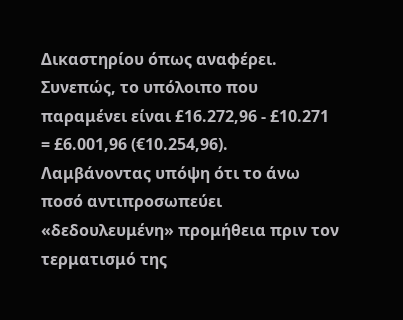Δικαστηρίου όπως αναφέρει. Συνεπώς, το υπόλοιπο που παραμένει είναι £16.272,96 - £10.271 = £6.001,96 (€10.254,96). Λαμβάνοντας υπόψη ότι το άνω ποσό αντιπροσωπεύει «δεδουλευμένη» προμήθεια πριν τον τερματισμό της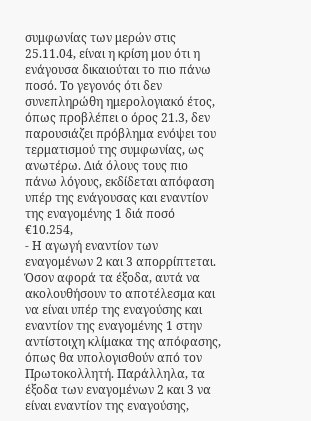συμφωνίας των μερών στις 25.11.04, είναι η κρίση μου ότι η ενάγουσα δικαιούται το πιο πάνω ποσό. Το γεγονός ότι δεν συνεπληρώθη ημερολογιακό έτος, όπως προβλέπει ο όρος 21.3, δεν παρουσιάζει πρόβλημα ενόψει του τερματισμού της συμφωνίας, ως ανωτέρω. Διά όλους τους πιο πάνω λόγους, εκδίδεται απόφαση υπέρ της ενάγουσας και εναντίον της εναγομένης 1 διά ποσό €10.254,
- Η αγωγή εναντίον των εναγομένων 2 και 3 απορρίπτεται. Όσον αφορά τα έξοδα, αυτά να ακολουθήσουν το αποτέλεσμα και να είναι υπέρ της εναγούσης και εναντίον της εναγομένης 1 στην αντίστοιχη κλίμακα της απόφασης, όπως θα υπολογισθούν από τον Πρωτοκολλητή. Παράλληλα, τα έξοδα των εναγομένων 2 και 3 να είναι εναντίον της εναγούσης,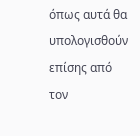όπως αυτά θα υπολογισθούν επίσης από τον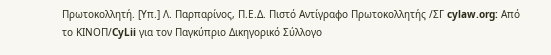Πρωτοκολλητή. [Υπ.] Λ. Παρπαρίνος, Π.Ε.Δ. Πιστό Αντίγραφο Πρωτοκολλητής /ΣΓ cylaw.org: Από το ΚΙΝOΠ/CyLii για τον Παγκύπριο Δικηγορικό Σύλλογο